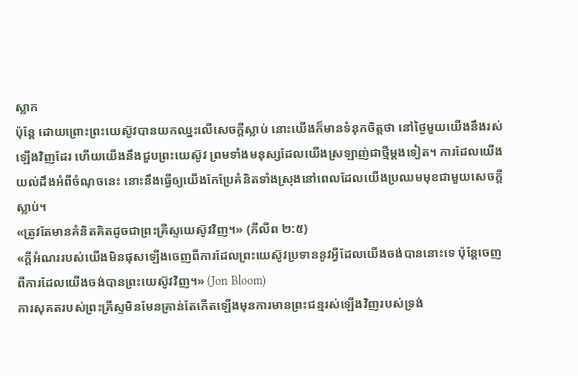ស្លាក
ប៉ុន្តែ ដោយព្រោះព្រះយេស៊ូវបានយកឈ្នះលើសេចក្ដីស្លាប់ នោះយើងក៏មានទំនុកចិត្តថា នៅថ្ងៃមួយយើងនឹងរស់ឡើងវិញដែរ ហើយយើងនឹងជួបព្រះយេស៊ូវ ព្រមទាំងមនុស្សដែលយើងស្រឡាញ់ជាថ្មីម្ដងទៀត។ ការដែលយើងយល់ដឹងអំពីចំណុចនេះ នោះនឹងធ្វើឲ្យយើងកែប្រែគំនិតទាំងស្រុងនៅពេលដែលយើងប្រឈមមុខជាមួយសេចក្ដីស្លាប់។
«ត្រូវតែមានគំនិតគិតដូចជាព្រះគ្រីស្ទយេស៊ូវវិញ។» (ភីលីព ២:៥)
«ក្ដីអំណររបស់យើងមិនផុសឡើងចេញពីការដែលព្រះយេស៊ូវប្រទាននូវអ្វីដែលយើងចង់បាននោះទេ ប៉ុន្តែចេញពីការដែលយើងចង់បានព្រះយេស៊ូវវិញ។» (Jon Bloom)
ការសុគតរបស់ព្រះគ្រីស្ទមិនមែនគ្រាន់តែកើតឡើងមុនការមានព្រះជន្មរស់ឡើងវិញរបស់ទ្រង់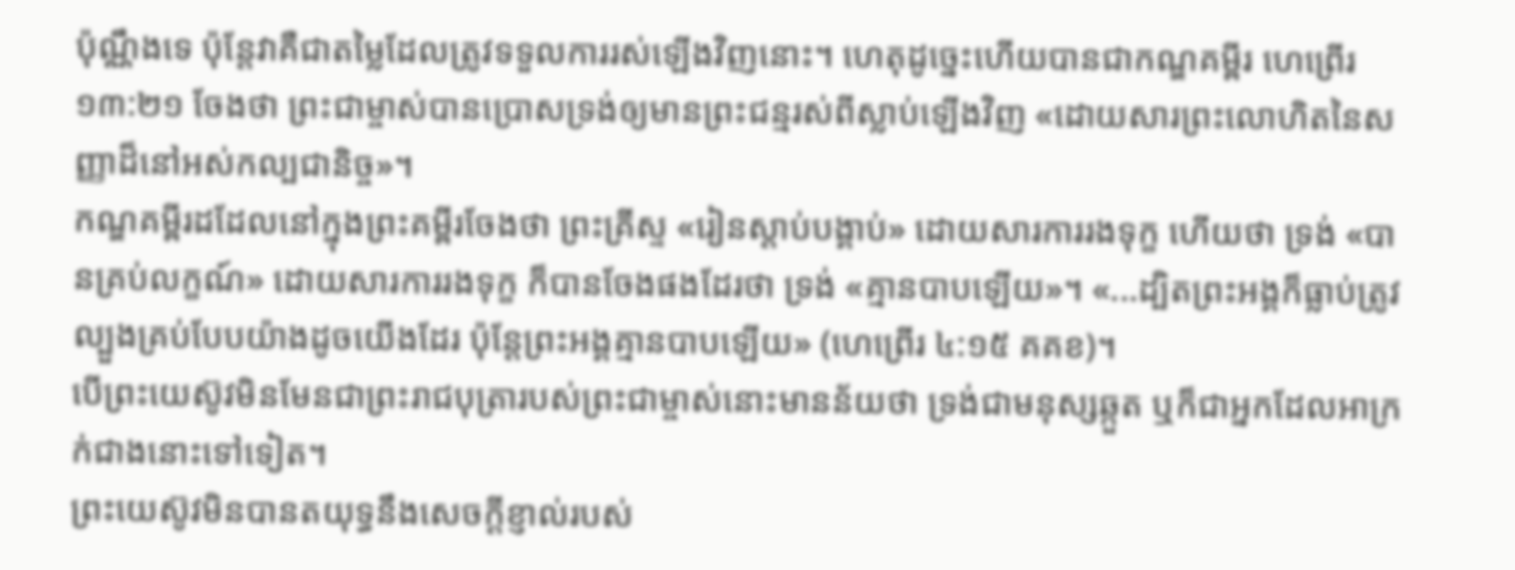ប៉ុណ្ណឹងទេ ប៉ុន្តែវាគឺជាតម្លៃដែលត្រូវទទួលការរស់ឡើងវិញនោះ។ ហេតុដូច្នេះហើយបានជាកណ្ឌគម្ពីរ ហេព្រើរ ១៣:២១ ចែងថា ព្រះជាម្ចាស់បានប្រោសទ្រង់ឲ្យមានព្រះជន្មរស់ពីស្លាប់ឡើងវិញ «ដោយសារព្រះលោហិតនៃសញ្ញាដ៏នៅអស់កល្បជានិច្ច»។
កណ្ឌគម្ពីរដដែលនៅក្នុងព្រះគម្ពីរចែងថា ព្រះគ្រីស្ទ «រៀនស្ដាប់បង្គាប់» ដោយសារការរងទុក្ខ ហើយថា ទ្រង់ «បានគ្រប់លក្ខណ៍» ដោយសារការរងទុក្ខ ក៏បានចែងផងដែរថា ទ្រង់ «គ្មានបាបឡើយ»។ «...ដ្បិតព្រះអង្គក៏ធ្លាប់ត្រូវល្បួងគ្រប់បែបយ៉ាងដូចយើងដែរ ប៉ុន្តែព្រះអង្គគ្មានបាបឡើយ» (ហេព្រើរ ៤:១៥ គគខ)។
បើព្រះយេស៊ូវមិនមែនជាព្រះរាជបុត្រារបស់ព្រះជាម្ចាស់នោះមានន័យថា ទ្រង់ជាមនុស្សឆ្កួត ឬក៏ជាអ្នកដែលអាក្រក់ជាងនោះទៅទៀត។
ព្រះយេស៊ូវមិនបានតយុទ្ធនឹងសេចក្ដីខ្ញាល់របស់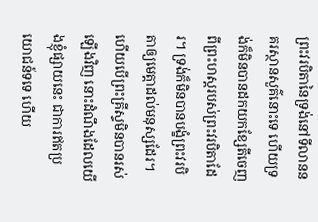ព្រះវរបិតានៃទ្រង់នៅទីលាននគរស្ថានសួគ៌នោះទេ ហើយទ្រង់ក៏មិនបានដកយកខ្សែតីចេញពីព្រះហស្ដរបស់ព្រះវរបិតាដែរ។ ទ្រង់ក៏មិនបានបង្ខំព្រះវរបិតាឲ្យមេត្តាដល់មនុស្សដែរ។
ហើយបើព្រះគ្រីស្ទមិនបានរស់ឡើងវិញ នោះដំណឹងដែលយើងខ្ញុំផ្សាយនេះ ជាការឥតប្រយោជន៍ទទេ ហើយ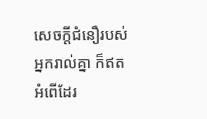សេចក្ដីជំនឿរបស់អ្នករាល់គ្នា ក៏ឥតអំពើដែរ